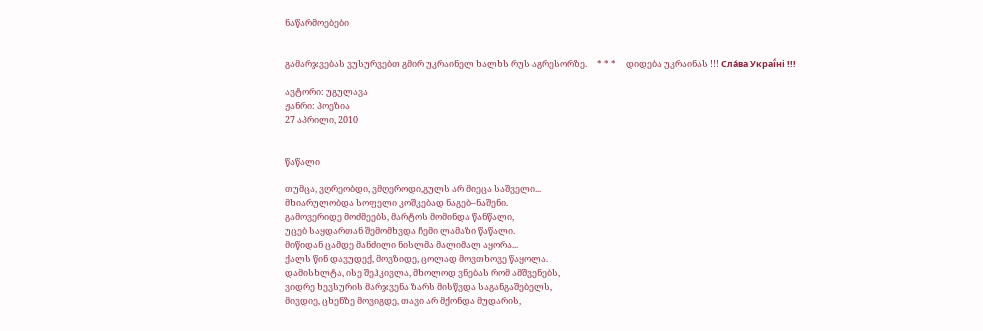ნაწარმოებები


გამარჯვებას ვუსურვებთ გმირ უკრაინელ ხალხს რუს აგრესორზე.     * * *     დიდება უკრაინას !!! Сла́ва Украї́ні !!!

ავტორი: უგულავა
ჟანრი: პოეზია
27 აპრილი, 2010


წაწალი

თუმცა, ვღრეობდი, ვმღეროდი,გულს არ მიეცა საშველი...
მხიარულობდა სოფელი კოშკებად ნაგებ–ნაშენი.
გამოვერიდე მოძმეებს, მარტოს მომინდა წანწალი,
უცებ საყდართან შემომხვდა ჩემი ლამაზი წაწალი.
მიწიდან ცამდე მანძილი ნისლმა მალიმალ აყორა...
ქალს წინ დავუდექ, მოვზიდე, ცოლად მოვთხოვე წაყოლა.
დამისხლტა, ისე შეჰკივლა, მხოლოდ ვნებას რომ ამშვენებს,
ვიდრე ხევსურის მარჯვენა ზარს მისწვდა საგანგაშებელს,
მივდიე, ცხენზე მოვიგდე, თავი არ მქონდა მუდარის,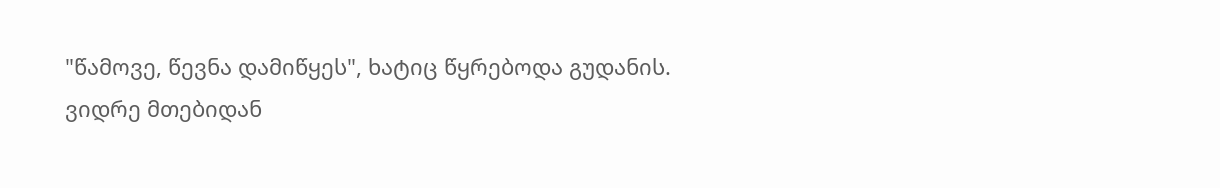"წამოვე, წევნა დამიწყეს", ხატიც წყრებოდა გუდანის.
ვიდრე მთებიდან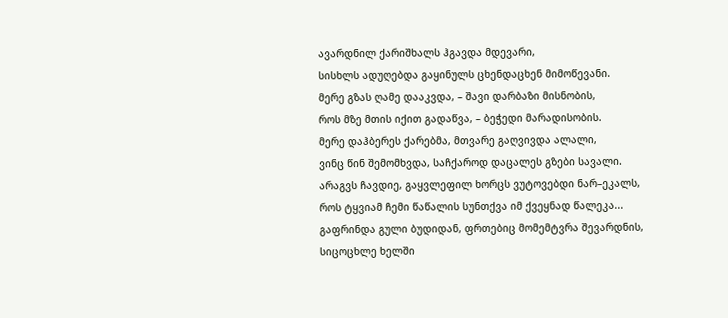ავარდნილ ქარიშხალს ჰგავდა მდევარი,
სისხლს ადუღებდა გაყინულს ცხენდაცხენ მიმოწევანი.
მერე გზას ღამე დააკვდა, – შავი დარბაზი მისნობის,
როს მზე მთის იქით გადაწვა, – ბეჭედი მარადისობის.
მერე დაჰბერეს ქარებმა, მთვარე გაღვივდა ალალი,
ვინც წინ შემომხვდა, საჩქაროდ დაცალეს გზები სავალი.
არაგვს ჩავდიე, გაყვლეფილ ხორცს ვუტოვებდი ნარ–ეკალს,
როს ტყვიამ ჩემი წაწალის სუნთქვა იმ ქვეყნად წალეკა...
გაფრინდა გული ბუდიდან, ფრთებიც მომემტვრა შევარდნის,
სიცოცხლე ხელში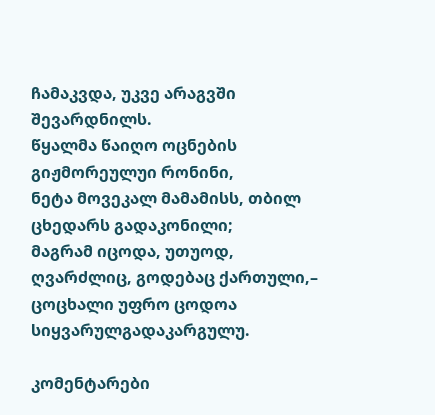ჩამაკვდა, უკვე არაგვში შევარდნილს.
წყალმა წაიღო ოცნების გიჟმორეულუი რონინი,
ნეტა მოვეკალ მამამისს, თბილ ცხედარს გადაკონილი;
მაგრამ იცოდა, უთუოდ, ღვარძლიც, გოდებაც ქართული,–
ცოცხალი უფრო ცოდოა სიყვარულგადაკარგულუ.

კომენტარები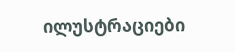ილუსტრაციები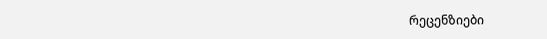რეცენზიები